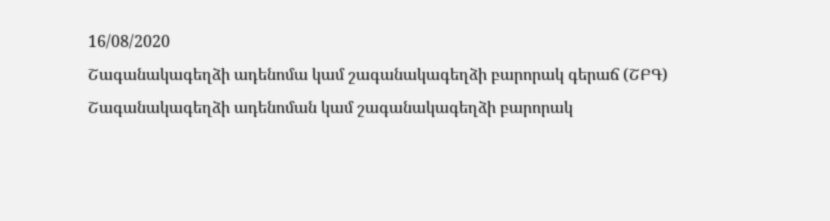16/08/2020
Շագանակագեղձի ադենոմա կամ շագանակագեղձի բարորակ գերաճ (ՇԲԳ)
Շագանակագեղձի ադենոման կամ շագանակագեղձի բարորակ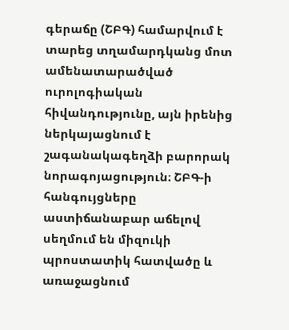գերաճը (ՇԲԳ) համարվում է տարեց տղամարդկանց մոտ ամենատարածված ուրոլոգիական հիվանդությունը, այն իրենից ներկայացնում է շագանակագեղձի բարորակ նորագոյացություն։ ՇԲԳ-ի հանգույցները աստիճանաբար աճելով սեղմում են միզուկի պրոստատիկ հատվածը և առաջացնում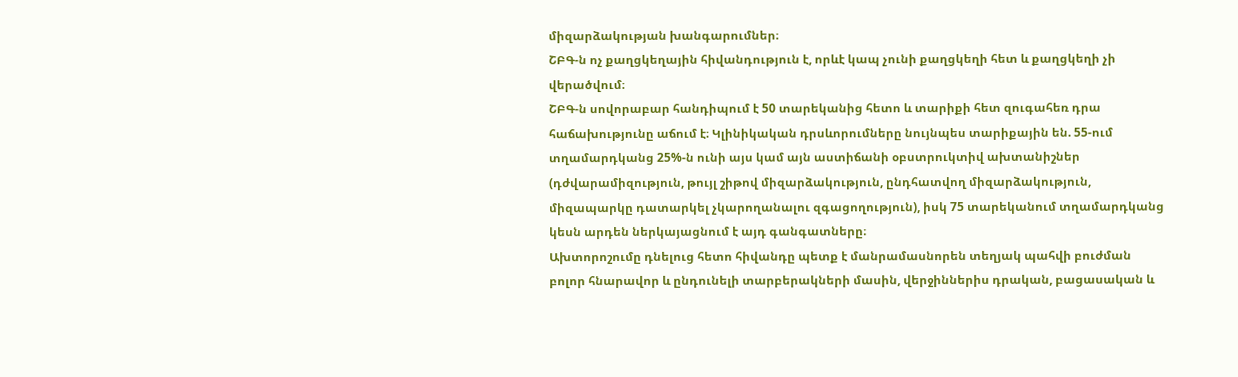միզարձակության խանգարումներ։
ՇԲԳ-ն ոչ քաղցկեղային հիվանդություն է, որևէ կապ չունի քաղցկեղի հետ և քաղցկեղի չի վերածվում։
ՇԲԳ-ն սովորաբար հանդիպում է 50 տարեկանից հետո և տարիքի հետ զուգահեռ դրա հաճախությունը աճում է։ Կլինիկական դրսևորումները նույնպես տարիքային են. 55-ում տղամարդկանց 25%-ն ունի այս կամ այն աստիճանի օբստրուկտիվ ախտանիշներ (դժվարամիզություն, թույլ շիթով միզարձակություն, ընդհատվող միզարձակություն, միզապարկը դատարկել չկարողանալու զգացողություն), իսկ 75 տարեկանում տղամարդկանց կեսն արդեն ներկայացնում է այդ գանգատները։
Ախտորոշումը դնելուց հետո հիվանդը պետք է մանրամասնորեն տեղյակ պահվի բուժման բոլոր հնարավոր և ընդունելի տարբերակների մասին, վերջիններիս դրական, բացասական և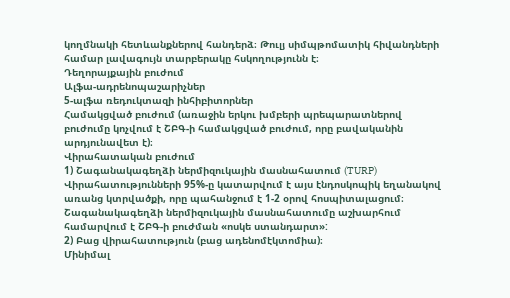կողմնակի հետևանքներով հանդերձ։ Թուլյ սիմպթոմատիկ հիվանդների համար լավագույն տարբերակը հսկողությունն է։
Դեղորայքային բուժում
Ալֆա-ադրենոպաշարիչներ
5-ալֆա ռեդուկտազի ինհիբիտորներ
Համակցված բուժում (առաջին երկու խմբերի պրեպարատներով բուժումը կոչվում է ՇԲԳ-ի համակցված բուժում, որը բավականին արդյունավետ է)։
Վիրահատական բուժում
1) Շագանակագեղձի ներմիզուկային մասնահատում (TURP)
Վիրահատությունների 95%-ը կատարվում է այս էնդոսկոպիկ եղանակով առանց կտրվածքի, որը պահանջում է 1-2 օրով հոսպիտալացում։ Շագանակագեղձի ներմիզուկային մասնահատումը աշխարհում համարվում է ՇԲԳ-ի բուժման «ոսկե ստանդարտ»:
2) Բաց վիրահատություն (բաց ադենոմէկտոմիա)։
Մինիմալ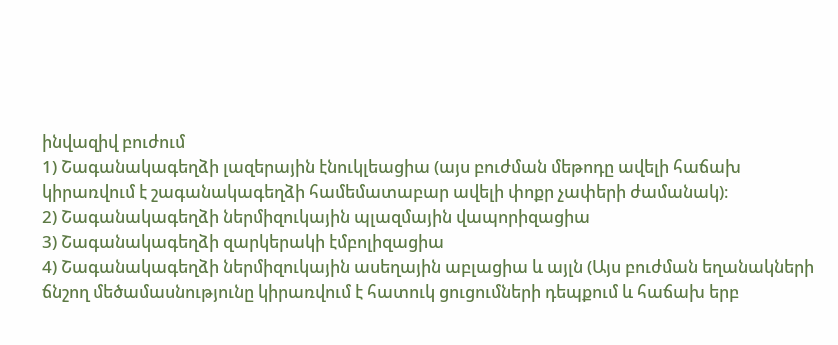ինվազիվ բուժում
1) Շագանակագեղձի լազերային էնուկլեացիա (այս բուժման մեթոդը ավելի հաճախ կիրառվում է շագանակագեղձի համեմատաբար ավելի փոքր չափերի ժամանակ)։
2) Շագանակագեղձի ներմիզուկային պլազմային վապորիզացիա
3) Շագանակագեղձի զարկերակի էմբոլիզացիա
4) Շագանակագեղձի ներմիզուկային ասեղային աբլացիա և այլն (Այս բուժման եղանակների ճնշող մեծամասնությունը կիրառվում է հատուկ ցուցումների դեպքում և հաճախ երբ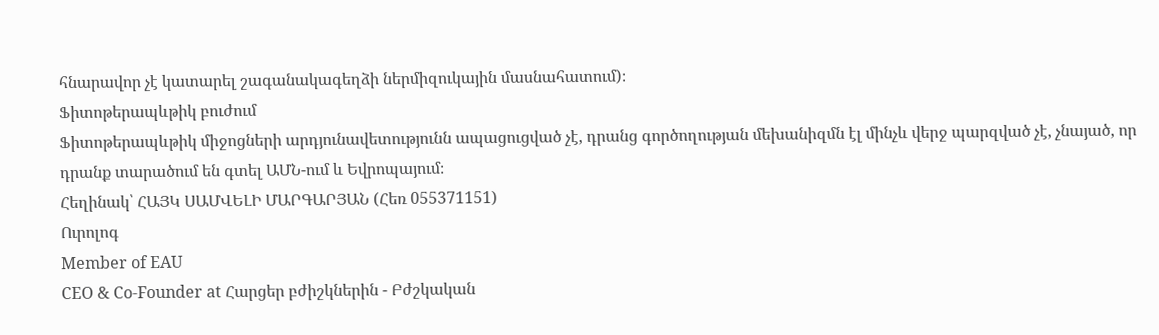հնարավոր չէ կատարել շագանակագեղձի ներմիզուկային մասնահատում)։
Ֆիտոթերապևթիկ բուժում
Ֆիտոթերապևթիկ միջոցների արդյունավետությունն ապացուցված չէ, դրանց գործողության մեխանիզմն էլ մինչև վերջ պարզված չէ, չնայած, որ դրանք տարածում են գտել ԱՄՆ-ում և Եվրոպայում։
Հեղինակ՝ ՀԱՅԿ ՍԱՄՎԵԼԻ ՄԱՐԳԱՐՅԱՆ (Հեռ 055371151)
Ուրոլոգ
Member of EAU
CEO & Co-Founder at Հարցեր բժիշկներին - Բժշկական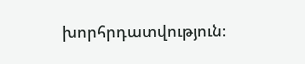խորհրդատվություն։